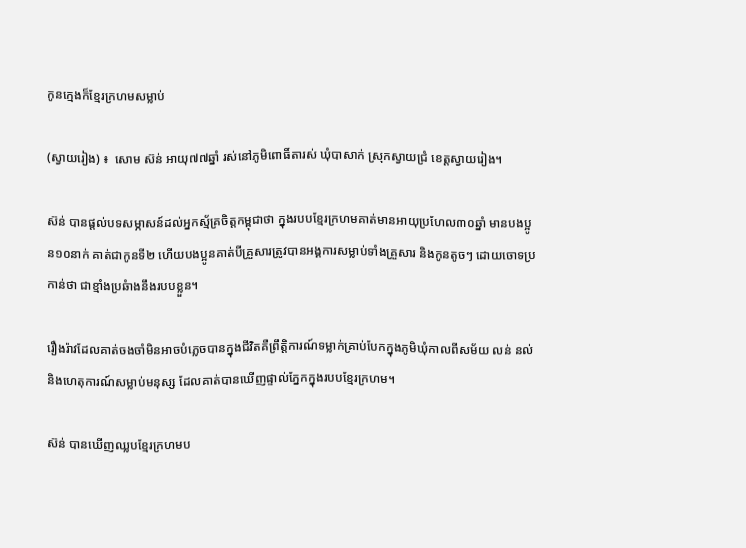កូនក្មេងក៏ខ្មែរក្រហមសម្លាប់

(ស្វាយរៀង) ៖  សោម ស៊ន់ អាយុ៧៧ឆ្នាំ រស់នៅភូមិពោធិ៍តារស់ ឃុំបាសាក់ ស្រុកស្វាយជ្រំ ខេត្តស្វាយរៀង។

ស៊ន់ បានផ្តល់បទសម្ភាសន៍ដល់អ្នកស្ម័គ្រចិត្តកម្ពុជាថា ក្នុងរបបខ្មែរក្រហមគាត់មានអាយុប្រហែល៣០ឆ្នាំ មានបងប្អូន១០នាក់ គាត់ជាកូនទី២ ហើយបងប្អូនគាត់បីគ្រួសារត្រូវបានអង្គការសម្លាប់ទាំងគ្រួសារ និងកូនតូចៗ ដោយចោទប្រកាន់ថា ជាខ្មាំងប្រឆំាងនឹងរបបខ្លួន។

រឿងរ៉ាវដែលគាត់ចងចាំមិនអាចបំភ្លេចបានក្នុងជីវិតគឺព្រឹត្តិការណ៍ទម្លាក់គ្រាប់បែកក្នុងភូមិឃុំកាលពីសម័យ លន់ នល់ និងហេតុការណ៍សម្លាប់មនុស្ស ដែលគាត់បានឃើញផ្ទាល់ភ្នែកក្នុងរបបខ្មែរក្រហម។

ស៊ន់ បានឃើញឈ្លបខ្មែរក្រហមប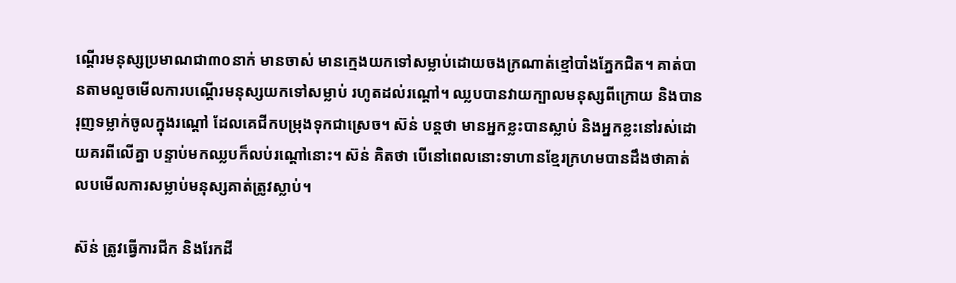ណ្តើរមនុស្សប្រមាណជា៣០នាក់ មានចាស់ មានក្មេងយកទៅសម្លាប់ដោយចងក្រណាត់ខ្មៅបាំងភ្នែកជិត។ គាត់បានតាមលួចមើលការបណ្តើរមនុស្សយកទៅសម្លាប់ រហូតដល់រណ្តៅ។ ឈ្លបបានវាយក្បាលមនុស្សពីក្រោយ និងបានរុញទម្លាក់ចូលក្នុងរណ្តៅ ដែលគេជីកបម្រុងទុកជាស្រេច។ ស៊ន់ បន្តថា មានអ្នកខ្លះបានស្លាប់ និងអ្នកខ្លះនៅរស់ដោយគរពីលើគ្នា បន្ទាប់មកឈ្លបក៏លប់រណ្តៅនោះ។ ស៊ន់ គិតថា បើនៅពេលនោះទាហានខ្មែរក្រហមបានដឹងថាគាត់លបមើលការសម្លាប់មនុស្សគាត់ត្រូវស្លាប់។

ស៊ន់ ត្រូវធ្វើការជីក និងរែកដី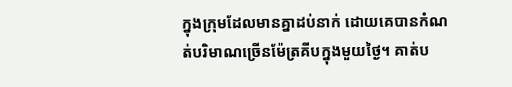ក្នុងក្រុមដែលមានគ្នាដប់នាក់ ដោយគេបានកំណត់បរិមាណច្រើនម៉ែត្រគីបក្នុងមួយថ្ងៃ។ គាត់ប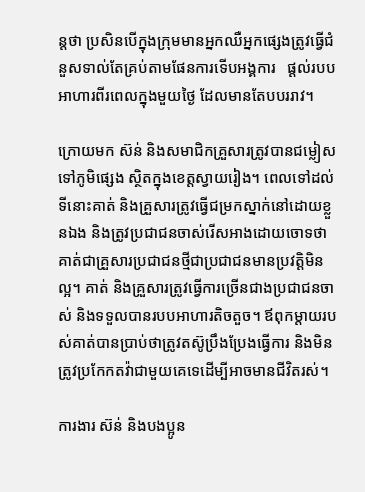ន្តថា ប្រសិនបើក្នុងក្រុមមានអ្នកឈឺអ្នកផ្សេងត្រូវធ្វើជំនួសទាល់តែគ្រប់តាមផែនការទើបអង្គការ   ផ្តល់របបអាហារពីរពេលក្នុងមួយថ្ងៃ ដែលមានតែបបររាវ។

ក្រោយមក ស៊ន់ និងសមាជិកគ្រួសារត្រូវបានជម្លៀសទៅភូមិផ្សេង ស្ថិតក្នុងខេត្តស្វាយរៀង។ ពេលទៅដល់ទីនោះគាត់ និងគ្រួសារត្រូវធ្វើជម្រកស្នាក់នៅដោយខ្លួនឯង និងត្រូវប្រជាជនចាស់រើសអាងដោយចោទថា គាត់ជាគ្រួសារប្រជាជនថ្មីជាប្រជាជនមានប្រវត្តិមិនល្អ។ គាត់ និងគ្រួសារត្រូវធ្វើការច្រើនជាងប្រជាជនចាស់ និងទទួលបានរបបអាហារតិចតួច។ ឪពុកម្តាយរបស់គាត់បានប្រាប់ថាត្រូវតស៊ូប្រឹងប្រែងធ្វើការ និងមិនត្រូវប្រកែកតវ៉ាជាមួយគេទេដើម្បីអាចមានជីវិតរស់។

ការងារ ស៊ន់ និងបងប្អូន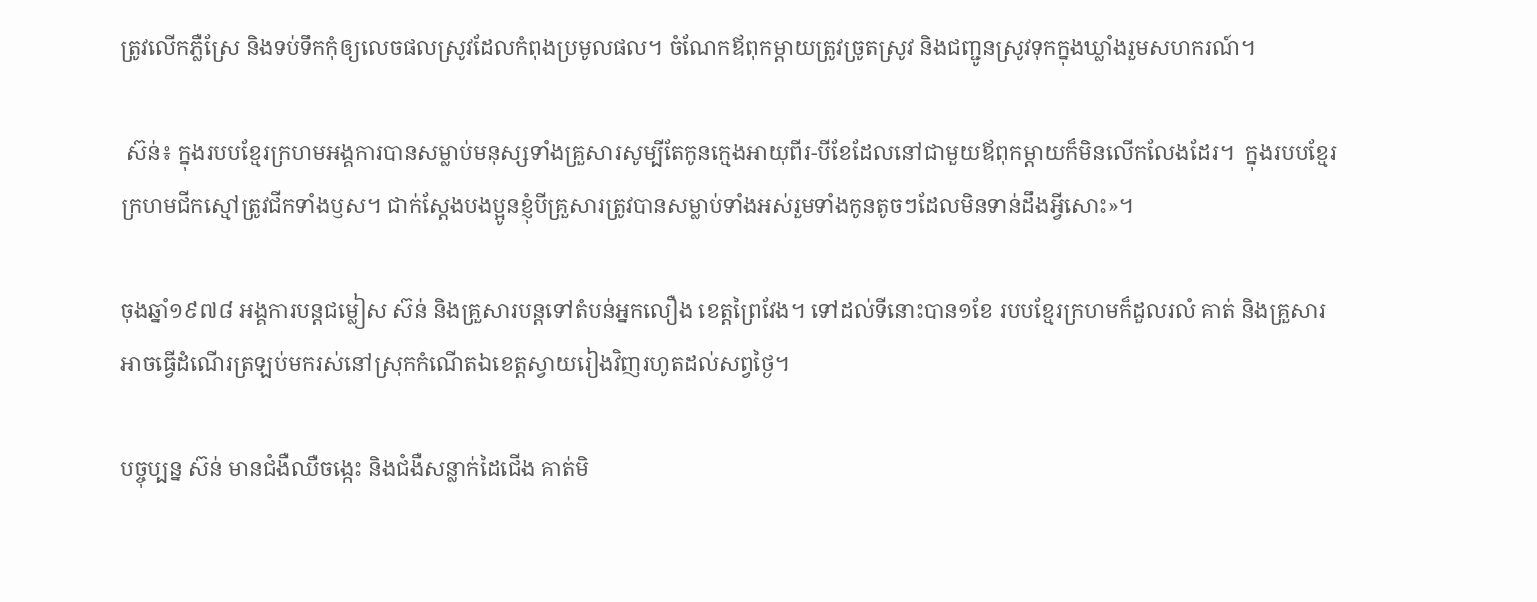ត្រូវលើកភ្លឺស្រែ និងទប់ទឹកកុំឲ្យលេចផលស្រូវដែលកំពុងប្រមូលផល។ ចំណែកឪពុកម្តាយត្រូវច្រូតស្រូវ និងជញ្ជូនស្រូវទុកក្នុងឃ្លាំងរួមសហករណ៍។

 ស៊ន់៖ ក្នុងរបបខ្មែរក្រហមអង្គការបានសម្លាប់មនុស្សទាំងគ្រួសារសូម្បីតែកូនក្មេងអាយុពីរ-បីខែដែលនៅជាមួយឪពុកម្តាយក៏មិនលើកលែងដែរ។  ក្នុងរបបខ្មែរក្រហមជីកស្មៅត្រូវជីកទាំងឫស។ ជាក់ស្តែងបងប្អូនខ្ញុំបីគ្រួសារត្រូវបានសម្លាប់ទាំងអស់រួមទាំងកូនតូចៗដែលមិនទាន់ដឹងអ្វីសោះ»។

ចុងឆ្នាំ១៩៧៨ អង្គការបន្តជម្លៀស ស៊ន់ និងគ្រួសារបន្តទៅតំបន់អ្នកលឿង ខេត្តព្រៃវែង។ ទៅដល់ទីនោះបាន១ខែ របបខ្មែរក្រហមក៏ដួលរលំ គាត់ និងគ្រួសារអាចធ្វើដំណើរត្រឡប់មករស់នៅស្រុកកំណើតឯខេត្តស្វាយរៀងវិញរហូតដល់សព្វថ្ងៃ។

បច្ចុប្បន្ន ស៊ន់ មានជំងឺឈឺចង្កេះ និងជំងឺសន្លាក់ដៃជើង គាត់មិ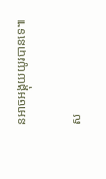នអាចអង្គុយយូរបានទេ៕

ស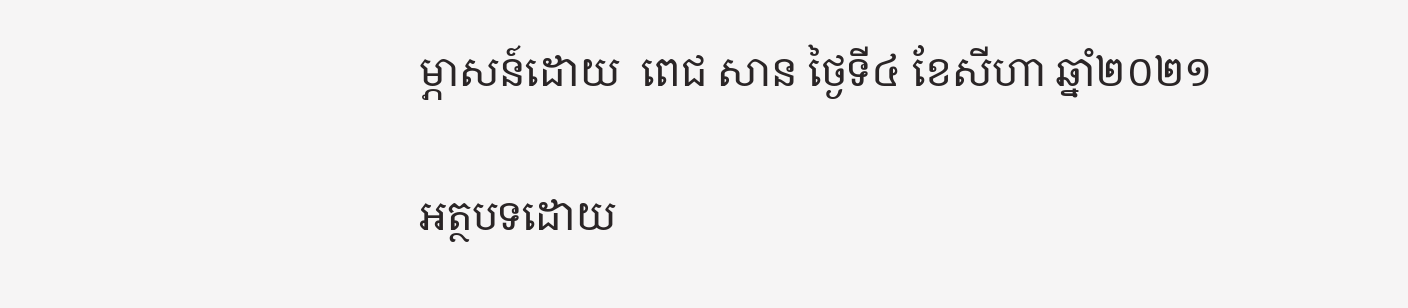ម្ភាសន៍ដោយ  ពេជ សាន ថ្ងៃទី៤ ខែសីហា ឆ្នាំ២០២១

អត្ថបទដោយ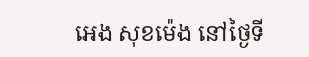អេង សុខម៉េង នៅថ្ងៃទី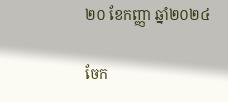២០ ខែកញ្ញា ឆ្នាំ២០២៤

ចែក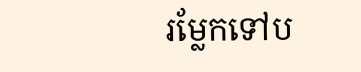រម្លែកទៅប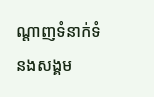ណ្តាញទំនាក់ទំនងសង្គម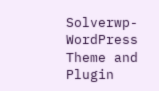Solverwp- WordPress Theme and Plugin